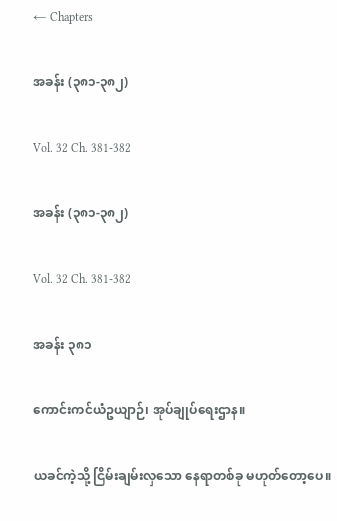← Chapters

အခန်း (၃၈၁-၃၈၂)

Vol. 32 Ch. 381-382

အခန်း (၃၈၁-၃၈၂)

Vol. 32 Ch. 381-382

အခန်း ၃၈၁

ကောင်းကင်ယံဥယျာဉ်၊ အုပ်ချုပ်ရေးဌာန။

ယခင်ကဲ့သို့ ငြိမ်းချမ်းလှသော နေရာတစ်ခု မဟုတ်တော့ပေ။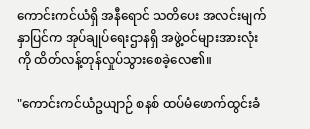ကောင်းကင်ယံရှိ အနီရောင် သတိပေး အလင်းမျက်နှာပြင်က အုပ်ချုပ်ရေးဌာနရှိ အဖွဲ့ဝင်များအားလုံးကို ထိတ်လန့်တုန်လှုပ်သွားစေခဲ့လေ၏။

"ကောင်းကင်ယံဥယျာဉ် စနစ် ထပ်မံဖောက်ထွင်းခံ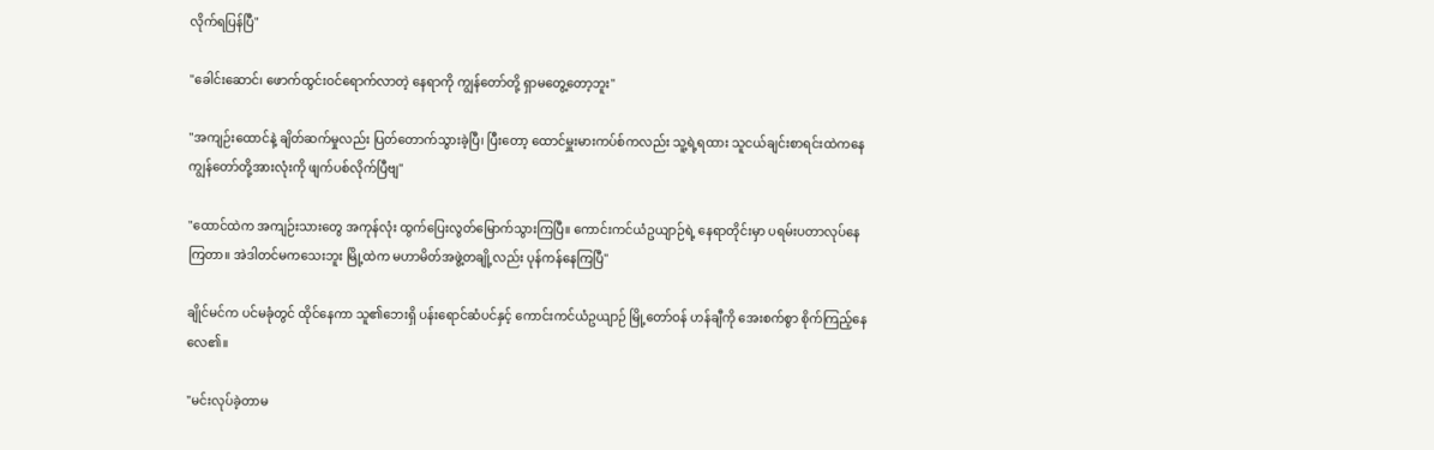လိုက်ရပြန်ပြီ"

"ခေါင်းဆောင်၊ ဖောက်ထွင်းဝင်ရောက်လာတဲ့ နေရာကို ကျွန်တော်တို့ ရှာမတွေ့တော့ဘူး"

"အကျဉ်းထောင်နဲ့ ချိတ်ဆက်မှုလည်း ပြတ်တောက်သွားခဲ့ပြီ၊ ပြီးတော့ ထောင်မှူးမားကပ်စ်ကလည်း သူ့ရဲ့ရထား သူငယ်ချင်းစာရင်းထဲကနေ ကျွန်တော်တို့အားလုံးကို ဖျက်ပစ်လိုက်ပြီဗျ"

"ထောင်ထဲက အကျဉ်းသားတွေ အကုန်လုံး ထွက်ပြေးလွတ်မြောက်သွားကြပြီ။ ကောင်းကင်ယံဥယျာဉ်ရဲ့ နေရာတိုင်းမှာ ပရမ်းပတာလုပ်နေကြတာ။ အဲဒါတင်မကသေးဘူး မြို့ထဲက မဟာမိတ်အဖွဲ့တချို့လည်း ပုန်ကန်နေကြပြီ"

ချိုင်မင်က ပင်မခုံတွင် ထိုင်နေကာ သူ၏ဘေးရှိ ပန်းရောင်ဆံပင်နှင့် ကောင်းကင်ယံဥယျာဉ် မြို့တော်ဝန် ဟန်ချီကို အေးစက်စွာ စိုက်ကြည့်နေလေ၏။

"မင်းလုပ်ခဲ့တာမ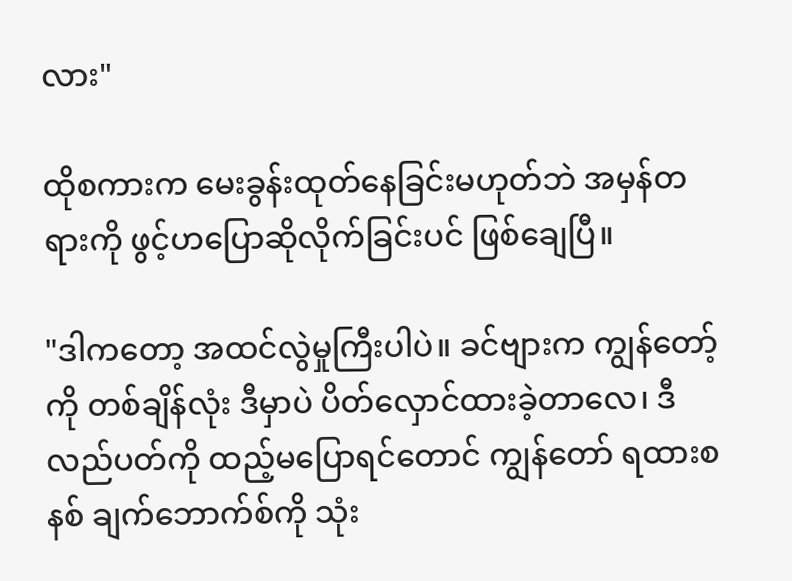လား"

ထိုစကားက မေးခွန်းထုတ်နေခြင်းမဟုတ်ဘဲ အမှန်တရားကို ဖွင့်ဟပြောဆိုလိုက်ခြင်းပင် ဖြစ်ချေပြီ။

"ဒါကတော့ အထင်လွဲမှုကြီးပါပဲ။ ခင်ဗျားက ကျွန်တော့်ကို တစ်ချိန်လုံး ဒီမှာပဲ ပိတ်လှောင်ထားခဲ့တာလေ၊ ဒီလည်ပတ်ကို ထည့်မပြောရင်တောင် ကျွန်တော် ရထားစနစ် ချက်ဘောက်စ်ကို သုံး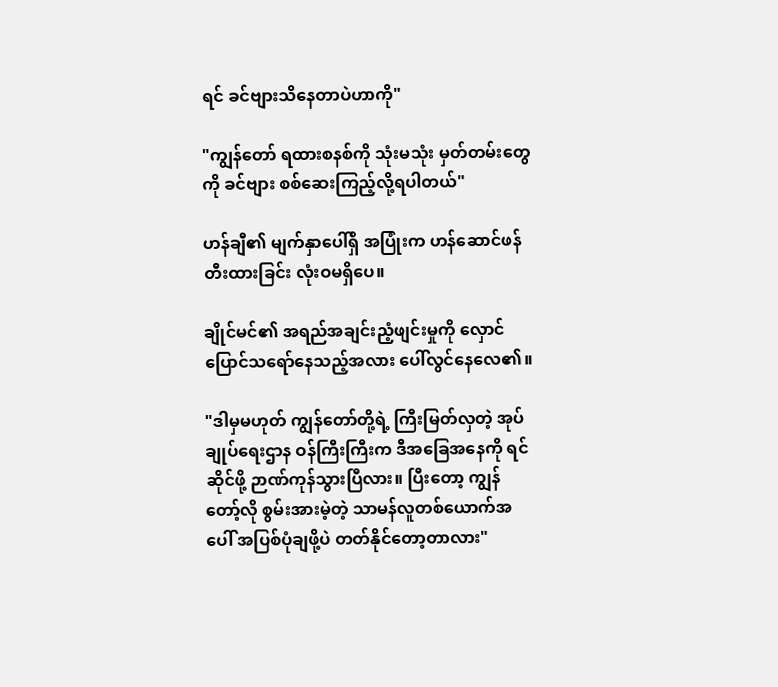ရင် ခင်ဗျားသိနေတာပဲဟာကို"

"ကျွန်တော် ရထားစနစ်ကို သုံးမသုံး မှတ်တမ်းတွေကို ခင်ဗျား စစ်ဆေးကြည့်လို့ရပါတယ်"

ဟန်ချီ၏ မျက်နှာပေါ်ရှိ အပြုံးက ဟန်ဆောင်ဖန်တီးထားခြင်း လုံးဝမရှိပေ။

ချိုင်မင်၏ အရည်အချင်းညံ့ဖျင်းမှုကို လှောင်ပြောင်သရော်နေသည့်အလား ပေါ်လွင်နေလေ၏။

"ဒါမှမဟုတ် ကျွန်တော်တို့ရဲ့ ကြီးမြတ်လှတဲ့ အုပ်ချုပ်ရေးဌာန ဝန်ကြီးကြီးက ဒီအခြေအနေကို ရင်ဆိုင်ဖို့ ဉာဏ်ကုန်သွားပြီလား။ ပြီးတော့ ကျွန်တော့်လို စွမ်းအားမဲ့တဲ့ သာမန်လူတစ်ယောက်အပေါ် အပြစ်ပုံချဖို့ပဲ တတ်နိုင်တော့တာလား"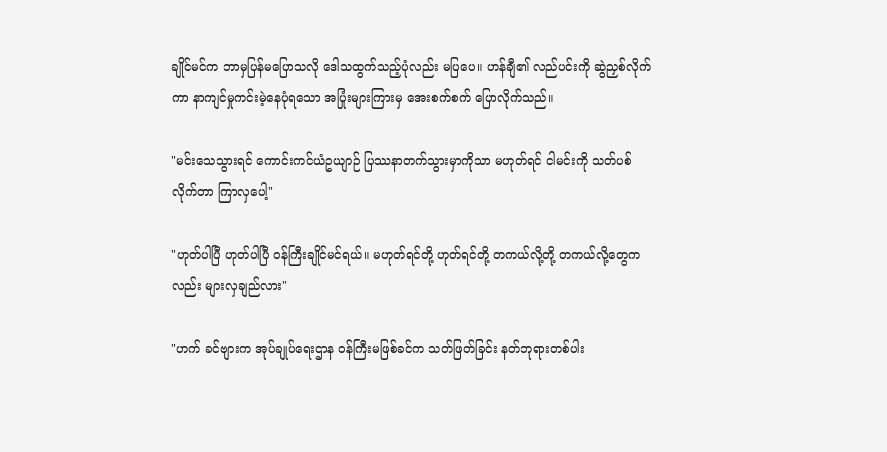ချိုင်မင်က ဘာမှပြန်မပြောသလို ဒေါသထွက်သည့်ပုံလည်း မပြပေ။ ဟန်ချီ၏ လည်ပင်းကို ဆွဲညှစ်လိုက်ကာ နာကျင်မှုကင်းမဲ့နေပုံရသော အပြုံးများကြားမှ အေးစက်စက် ပြောလိုက်သည်။

"မင်းသေသွားရင် ကောင်းကင်ယံဥယျာဉ် ပြဿနာတက်သွားမှာကိုသာ မဟုတ်ရင် ငါမင်းကို သတ်ပစ်လိုက်တာ ကြာလှပေါ့"

"ဟုတ်ပါပြီ ဟုတ်ပါပြီ ဝန်ကြီးချိုင်မင်ရယ်။ မဟုတ်ရင်တို့ ဟုတ်ရင်တို့ တကယ်လို့တို့ တကယ်လို့တွေကလည်း များလှချည်လား"

"ဟက် ခင်ဗျားက အုပ်ချုပ်ရေးဌာန ဝန်ကြီးမဖြစ်ခင်က သတ်ဖြတ်ခြင်း နတ်ဘုရားတစ်ပါး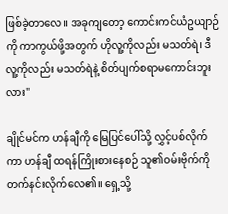ဖြစ်ခဲ့တာလေ။ အခုကျတော့ ကောင်းကင်ယံဥယျာဉ်ကို ကာကွယ်ဖို့အတွက် ဟိုလူ့ကိုလည်း မသတ်ရဲ၊ ဒီလူ့ကိုလည်း မသတ်ရဲနဲ့ စိတ်ပျက်စရာမကောင်းဘူးလား"

ချိုင်မင်က ဟန်ချီကို မြေပြင်ပေါ်သို့ လွှင့်ပစ်လိုက်ကာ ဟန်ချီ ထရန်ကြိုးစားနေစဉ် သူ၏ဝမ်းဗိုက်ကို တက်နင်းလိုက်လေ၏။ ရှေ့သို့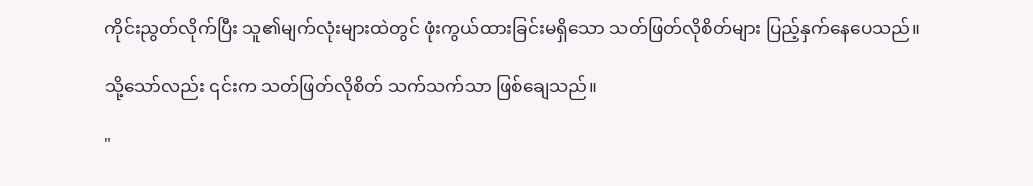ကိုင်းညွတ်လိုက်ပြီး သူ၏မျက်လုံးများထဲတွင် ဖုံးကွယ်ထားခြင်းမရှိသော သတ်ဖြတ်လိုစိတ်များ ပြည့်နှက်နေပေသည်။

သို့သော်လည်း ၎င်းက သတ်ဖြတ်လိုစိတ် သက်သက်သာ ဖြစ်ချေသည်။

"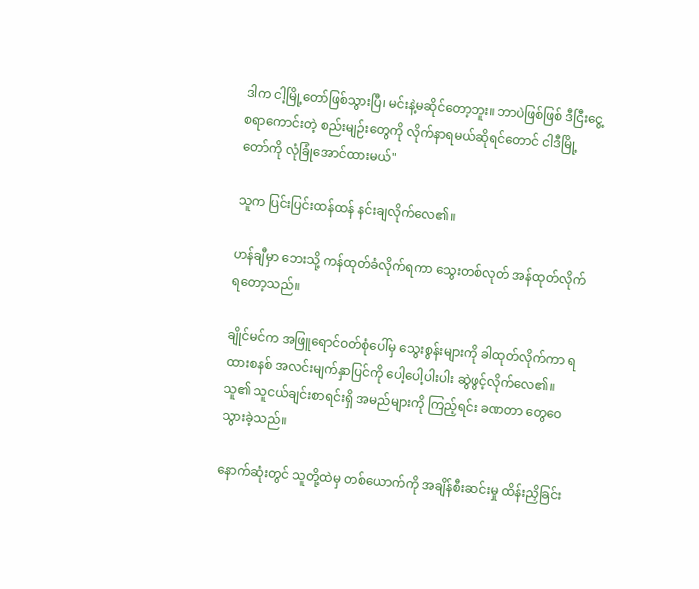ဒါက ငါ့မြို့တော်ဖြစ်သွားပြီ၊ မင်းနဲ့မဆိုင်တော့ဘူး။ ဘာပဲဖြစ်ဖြစ် ဒီငြီးငွေ့စရာကောင်းတဲ့ စည်းမျဉ်းတွေကို လိုက်နာရမယ်ဆိုရင်တောင် ငါဒီမြို့တော်ကို လုံခြုံအောင်ထားမယ်"

သူက ပြင်းပြင်းထန်ထန် နင်းချလိုက်လေ၏။

ဟန်ချီမှာ ဘေးသို့ ကန်ထုတ်ခံလိုက်ရကာ သွေးတစ်လုတ် အန်ထုတ်လိုက်ရတော့သည်။

ချိုင်မင်က အဖြူရောင်ဝတ်စုံပေါ်မှ သွေးစွန်းများကို ခါထုတ်လိုက်ကာ ရထားစနစ် အလင်းမျက်နှာပြင်ကို ပေါ့ပေါ့ပါးပါး ဆွဲဖွင့်လိုက်လေ၏။ သူ၏ သူငယ်ချင်းစာရင်းရှိ အမည်များကို ကြည့်ရင်း ခဏတာ တွေဝေသွားခဲ့သည်။

နောက်ဆုံးတွင် သူတို့ထဲမှ တစ်ယောက်ကို အချိန်စီးဆင်းမှု ထိန်းညှိခြင်း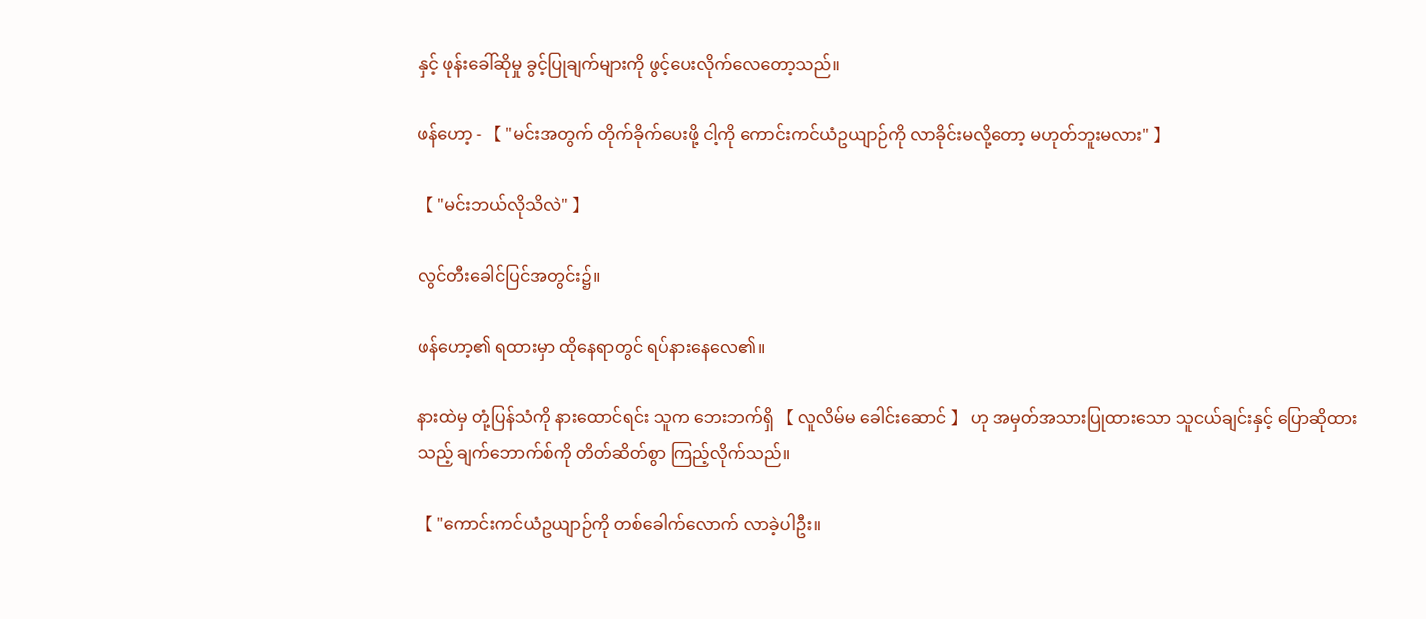နှင့် ဖုန်းခေါ်ဆိုမှု ခွင့်ပြုချက်များကို ဖွင့်ပေးလိုက်လေတော့သည်။

ဖန်ဟော့ - 【 "မင်းအတွက် တိုက်ခိုက်ပေးဖို့ ငါ့ကို ကောင်းကင်ယံဥယျာဉ်ကို လာခိုင်းမလို့တော့ မဟုတ်ဘူးမလား" 】

【 "မင်းဘယ်လိုသိလဲ" 】

လွင်တီးခေါင်ပြင်အတွင်း၌။

ဖန်ဟော့၏ ရထားမှာ ထိုနေရာတွင် ရပ်နားနေလေ၏။

နားထဲမှ တုံ့ပြန်သံကို နားထောင်ရင်း သူက ဘေးဘက်ရှိ 【 လူလိမ်မ ခေါင်းဆောင် 】 ဟု အမှတ်အသားပြုထားသော သူငယ်ချင်းနှင့် ပြောဆိုထားသည့် ချက်ဘောက်စ်ကို တိတ်ဆိတ်စွာ ကြည့်လိုက်သည်။

【 "ကောင်းကင်ယံဥယျာဉ်ကို တစ်ခေါက်လောက် လာခဲ့ပါဦး။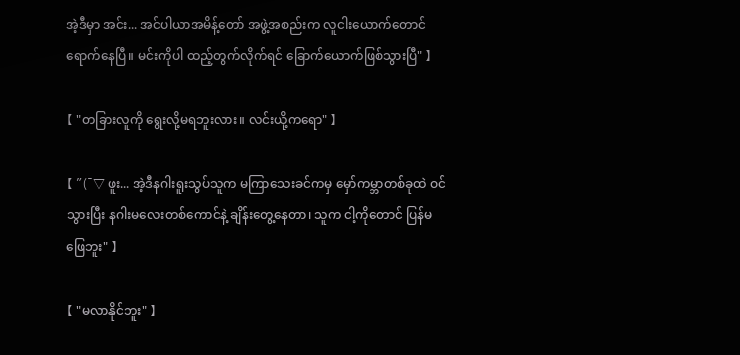အဲ့ဒီမှာ အင်း... အင်ပါယာအမိန့်တော် အဖွဲ့အစည်းက လူငါးယောက်တောင် ရောက်နေပြီ။ မင်းကိုပါ ထည့်တွက်လိုက်ရင် ခြောက်ယောက်ဖြစ်သွားပြီ" 】

【 "တခြားလူကို ရွေးလို့မရဘူးလား။ လင်းယို့ကရော" 】

【 "(ˉ▽ ဖူး... အဲ့ဒီနဂါးရူးသွပ်သူက မကြာသေးခင်ကမှ မှော်ကမ္ဘာတစ်ခုထဲ ဝင်သွားပြီး နဂါးမလေးတစ်ကောင်နဲ့ ချိန်းတွေ့နေတာ၊ သူက ငါ့ကိုတောင် ပြန်မဖြေဘူး" 】

【 "မလာနိုင်ဘူး" 】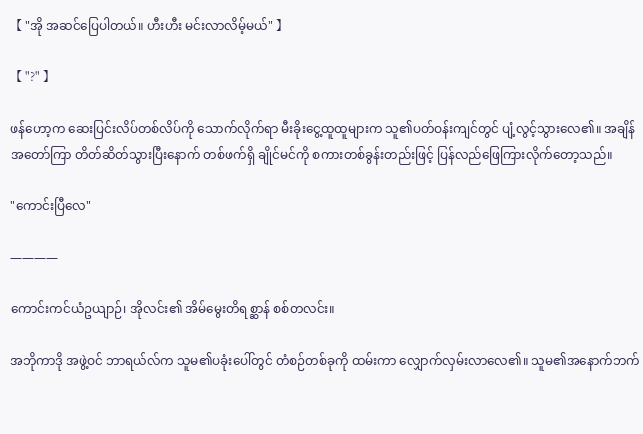【 "အို အဆင်ပြေပါတယ်။ ဟီးဟီး မင်းလာလိမ့်မယ်" 】

【 "?" 】

ဖန်ဟော့က ဆေးပြင်းလိပ်တစ်လိပ်ကို သောက်လိုက်ရာ မီးခိုးငွေ့ထူထူများက သူ၏ပတ်ဝန်းကျင်တွင် ပျံ့လွင့်သွားလေ၏။ အချိန်အတော်ကြာ တိတ်ဆိတ်သွားပြီးနောက် တစ်ဖက်ရှိ ချိုင်မင်ကို စကားတစ်ခွန်းတည်းဖြင့် ပြန်လည်ဖြေကြားလိုက်တော့သည်။

"ကောင်းပြီလေ"

————

ကောင်းကင်ယံဥယျာဉ်၊ အိုလင်း၏ အိမ်မွေးတိရစ္ဆာန် စစ်တလင်း။

အဘိုကာဒို အဖွဲ့ဝင် ဘာရယ်လ်က သူမ၏ပခုံးပေါ်တွင် တံစဉ်တစ်ခုကို ထမ်းကာ လျှောက်လှမ်းလာလေ၏။ သူမ၏အနောက်ဘက်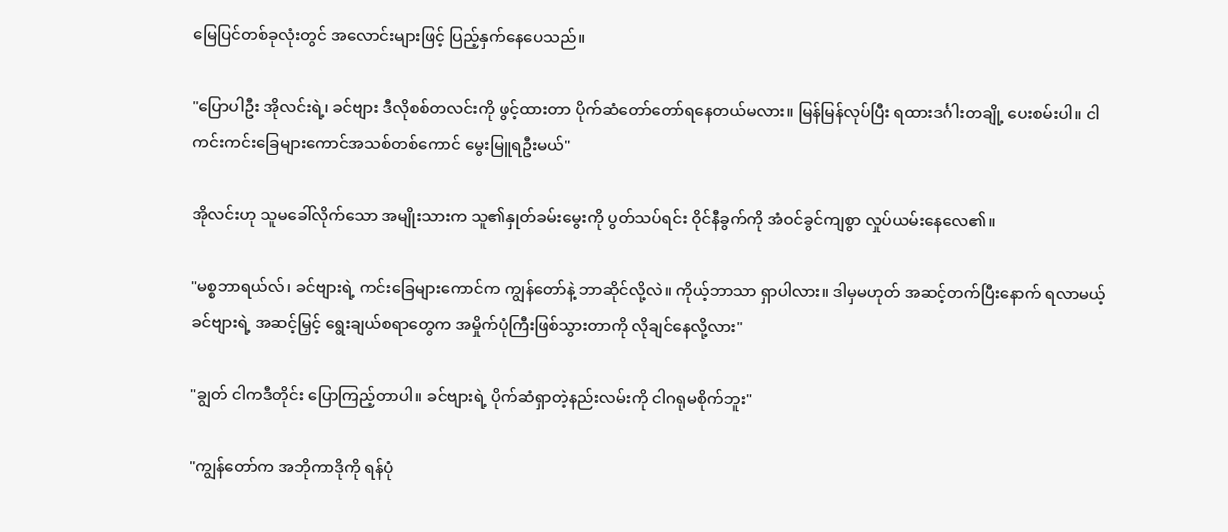မြေပြင်တစ်ခုလုံးတွင် အလောင်းများဖြင့် ပြည့်နှက်နေပေသည်။

"ပြောပါဦး အိုလင်းရဲ့၊ ခင်ဗျား ဒီလိုစစ်တလင်းကို ဖွင့်ထားတာ ပိုက်ဆံတော်တော်ရနေတယ်မလား။ မြန်မြန်လုပ်ပြီး ရထားဒင်္ဂါးတချို့ ပေးစမ်းပါ။ ငါ ကင်းကင်းခြေများကောင်အသစ်တစ်ကောင် မွေးမြူရဦးမယ်"

အိုလင်းဟု သူမခေါ်လိုက်သော အမျိုးသားက သူ၏နှုတ်ခမ်းမွေးကို ပွတ်သပ်ရင်း ဝိုင်နီခွက်ကို အံဝင်ခွင်ကျစွာ လှုပ်ယမ်းနေလေ၏။

"မစ္စဘာရယ်လ်၊ ခင်ဗျားရဲ့ ကင်းခြေများကောင်က ကျွန်တော်နဲ့ ဘာဆိုင်လို့လဲ။ ကိုယ့်ဘာသာ ရှာပါလား။ ဒါမှမဟုတ် အဆင့်တက်ပြီးနောက် ရလာမယ့် ခင်ဗျားရဲ့ အဆင့်မြှင့် ရွေးချယ်စရာတွေက အမှိုက်ပုံကြီးဖြစ်သွားတာကို လိုချင်နေလို့လား"

"ချွတ် ငါကဒီတိုင်း ပြောကြည့်တာပါ။ ခင်ဗျားရဲ့ ပိုက်ဆံရှာတဲ့နည်းလမ်းကို ငါဂရုမစိုက်ဘူး"

"ကျွန်တော်က အဘိုကာဒိုကို ရန်ပုံ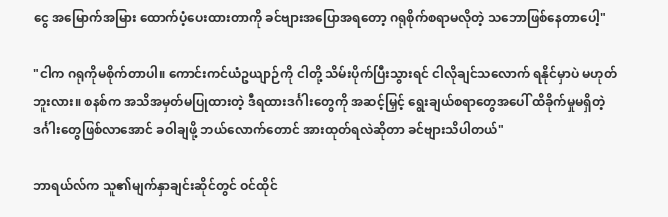ငွေ အမြောက်အမြား ထောက်ပံ့ပေးထားတာကို ခင်ဗျားအပြောအရတော့ ဂရုစိုက်စရာမလိုတဲ့ သဘောဖြစ်နေတာပေါ့"

"ငါက ဂရုကိုမစိုက်တာပါ။ ကောင်းကင်ယံဥယျာဉ်ကို ငါတို့ သိမ်းပိုက်ပြီးသွားရင် ငါလိုချင်သလောက် ရနိုင်မှာပဲ မဟုတ်ဘူးလား။ စနစ်က အသိအမှတ်မပြုထားတဲ့ ဒီရထားဒင်္ဂါးတွေကို အဆင့်မြှင့် ရွေးချယ်စရာတွေအပေါ် ထိခိုက်မှုမရှိတဲ့ ဒင်္ဂါးတွေဖြစ်လာအောင် ခဝါချဖို့ ဘယ်လောက်တောင် အားထုတ်ရလဲဆိုတာ ခင်ဗျားသိပါတယ်"

ဘာရယ်လ်က သူ၏မျက်နှာချင်းဆိုင်တွင် ဝင်ထိုင်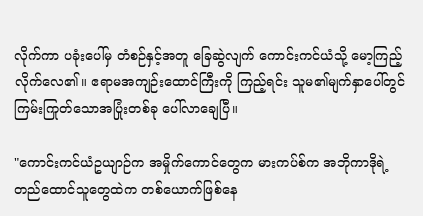လိုက်ကာ ပခုံးပေါ်မှ တံစဉ်နှင့်အတူ ခြေဆွဲလျက် ကောင်းကင်ယံသို့ မော့ကြည့်လိုက်လေ၏။ ဧရာမအကျဉ်းထောင်ကြီးကို ကြည့်ရင်း သူမ၏မျက်နှာပေါ်တွင် ကြမ်းကြုတ်သောအပြုံးတစ်ခု ပေါ်လာချေပြီ။

"ကောင်းကင်ယံဥယျာဉ်က အမှိုက်ကောင်တွေက မားကပ်စ်က အဘိုကာဒိုရဲ့ တည်ထောင်သူတွေထဲက တစ်ယောက်ဖြစ်နေ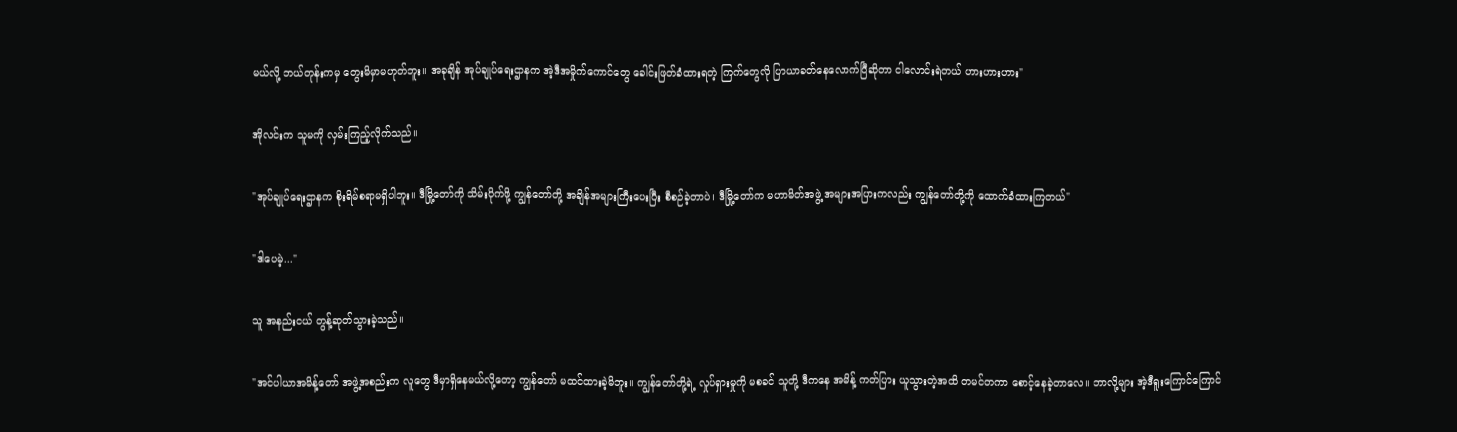မယ်လို့ ဘယ်တုန်းကမှ တွေးမိမှာမဟုတ်ဘူး။ အခုချိန် အုပ်ချုပ်ရေးဌာနက အဲ့ဒီအမှိုက်ကောင်တွေ ခေါင်းဖြတ်ခံထားရတဲ့ ကြက်တွေလို ပြာယာခတ်နေလောက်ပြီဆိုတာ ငါလောင်းရဲတယ် ဟားဟားဟား"

အိုလင်းက သူမကို လှမ်းကြည့်လိုက်သည်။

"အုပ်ချုပ်ရေးဌာနက စိုးရိမ်စရာမရှိပါဘူး။ ဒီမြို့တော်ကို သိမ်းပိုက်ဖို့ ကျွန်တော်တို့ အချိန်အများကြီးပေးပြီး စီစဉ်ခဲ့တာပဲ၊ ဒီမြို့တော်က မဟာမိတ်အဖွဲ့ အများအပြားကလည်း ကျွန်တော်တို့ကို ထောက်ခံထားကြတယ်"

"ဒါပေမဲ့..."

သူ အနည်းငယ် တွန့်ဆုတ်သွားခဲ့သည်။

"အင်ပါယာအမိန့်တော် အဖွဲ့အစည်းက လူတွေ ဒီမှာရှိနေမယ်လို့တော့ ကျွန်တော် မထင်ထားခဲ့မိဘူး။ ကျွန်တော်တို့ရဲ့ လှုပ်ရှားမှုကို မစခင် သူတို့ ဒီကနေ အမိန့် ကတ်ပြား ယူသွားတဲ့အထိ တမင်တကာ စောင့်နေခဲ့တာလေ။ ဘာလို့များ အဲ့ဒီရူးကြောင်ကြောင်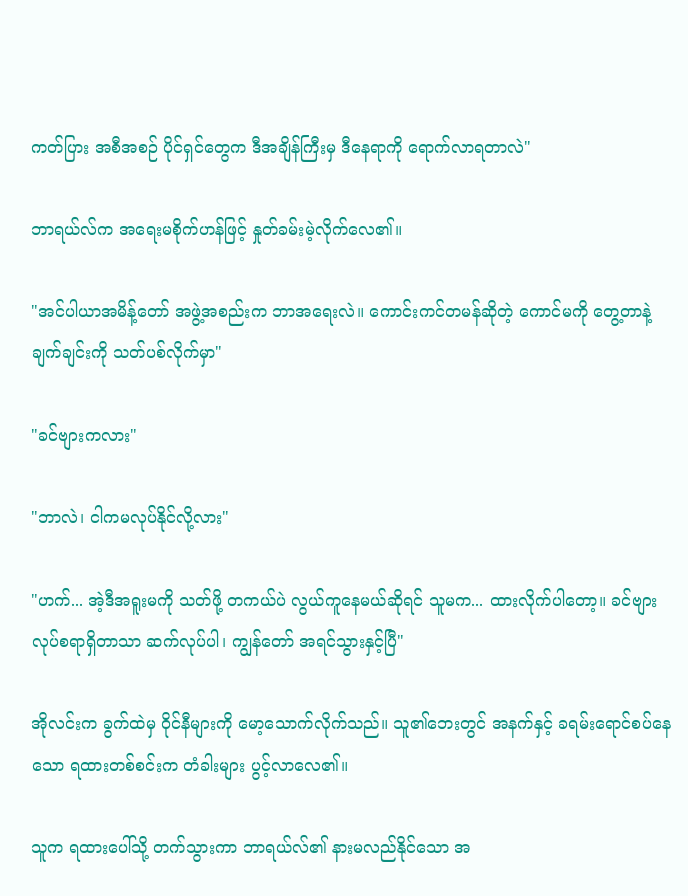ကတ်ပြား အစီအစဉ် ပိုင်ရှင်တွေက ဒီအချိန်ကြီးမှ ဒီနေရာကို ရောက်လာရတာလဲ"

ဘာရယ်လ်က အရေးမစိုက်ဟန်ဖြင့် နှုတ်ခမ်းမဲ့လိုက်လေ၏။

"အင်ပါယာအမိန့်တော် အဖွဲ့အစည်းက ဘာအရေးလဲ။ ကောင်းကင်တမန်ဆိုတဲ့ ကောင်မကို တွေ့တာနဲ့ ချက်ချင်းကို သတ်ပစ်လိုက်မှာ"

"ခင်ဗျားကလား"

"ဘာလဲ၊ ငါကမလုပ်နိုင်လို့လား"

"ဟက်... အဲ့ဒီအရူးမကို သတ်ဖို့ တကယ်ပဲ လွယ်ကူနေမယ်ဆိုရင် သူမက... ထားလိုက်ပါတော့။ ခင်ဗျားလုပ်စရာရှိတာသာ ဆက်လုပ်ပါ၊ ကျွန်တော် အရင်သွားနှင့်ပြီ"

အိုလင်းက ခွက်ထဲမှ ဝိုင်နီများကို မော့သောက်လိုက်သည်။ သူ၏ဘေးတွင် အနက်နှင့် ခရမ်းရောင်စပ်နေသော ရထားတစ်စင်းက တံခါးများ ပွင့်လာလေ၏။

သူက ရထားပေါ်သို့ တက်သွားကာ ဘာရယ်လ်၏ နားမလည်နိုင်သော အ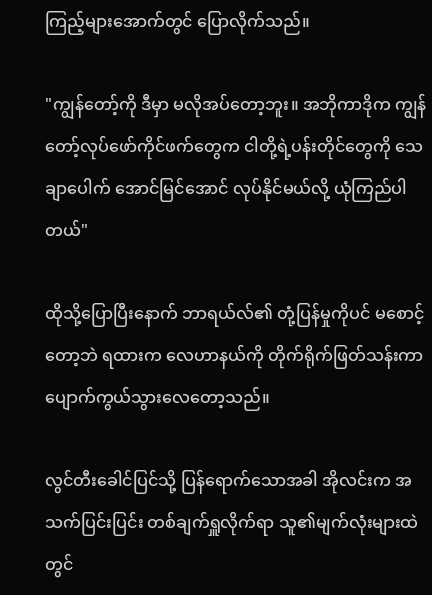ကြည့်များအောက်တွင် ပြောလိုက်သည်။

"ကျွန်တော့်ကို ဒီမှာ မလိုအပ်တော့ဘူး။ အဘိုကာဒိုက ကျွန်တော့်လုပ်ဖော်ကိုင်ဖက်တွေက ငါတို့ရဲ့ပန်းတိုင်တွေကို သေချာပေါက် အောင်မြင်အောင် လုပ်နိုင်မယ်လို့ ယုံကြည်ပါတယ်"

ထိုသို့ပြောပြီးနောက် ဘာရယ်လ်၏ တုံ့ပြန်မှုကိုပင် မစောင့်တော့ဘဲ ရထားက လေဟာနယ်ကို တိုက်ရိုက်ဖြတ်သန်းကာ ပျောက်ကွယ်သွားလေတော့သည်။

လွင်တီးခေါင်ပြင်သို့ ပြန်ရောက်သောအခါ အိုလင်းက အသက်ပြင်းပြင်း တစ်ချက်ရှူလိုက်ရာ သူ၏မျက်လုံးများထဲတွင်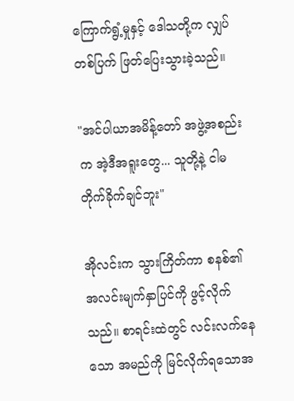ကြောက်ရွံ့မှုနှင့် ဒေါသတို့က လျှပ်တစ်ပြက် ဖြတ်ပြေးသွားခဲ့သည်။

"အင်ပါယာအမိန့်တော် အဖွဲ့အစည်းက အဲ့ဒီအရူးတွေ... သူတို့နဲ့ ငါမတိုက်ခိုက်ချင်ဘူး"

အိုလင်းက သွားကြိတ်ကာ စနစ်၏ အလင်းမျက်နှာပြင်ကို ဖွင့်လိုက်သည်။ စာရင်းထဲတွင် လင်းလက်နေသော အမည်ကို မြင်လိုက်ရသောအ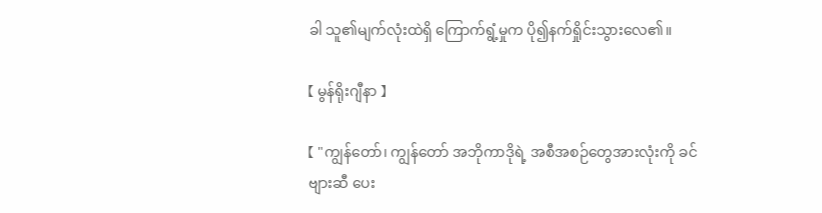ခါ သူ၏မျက်လုံးထဲရှိ ကြောက်ရွံ့မှုက ပို၍နက်ရှိုင်းသွားလေ၏။

【 မွန်ရိုးဂျီနာ 】

【 "ကျွန်တော်၊ ကျွန်တော် အဘိုကာဒိုရဲ့ အစီအစဉ်တွေအားလုံးကို ခင်ဗျားဆီ ပေး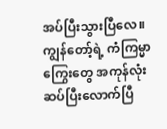အပ်ပြီးသွားပြီလေ။ ကျွန်တော့်ရဲ့ ကံကြမ္မာကြွေးတွေ အကုန်လုံး ဆပ်ပြီးလောက်ပြီ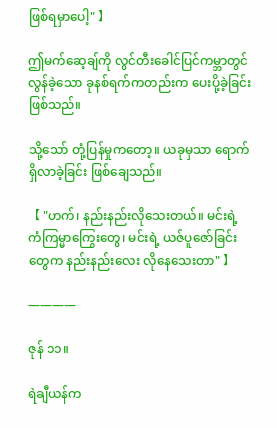ဖြစ်ရမှာပေါ့" 】

ဤမက်ဆေ့ချ်ကို လွင်တီးခေါင်ပြင်ကမ္ဘာတွင် လွန်ခဲ့သော ခုနစ်ရက်ကတည်းက ပေးပို့ခဲ့ခြင်းဖြစ်သည်။

သို့သော် တုံ့ပြန်မှုကတော့။ ယခုမှသာ ရောက်ရှိလာခဲ့ခြင်း ဖြစ်ချေသည်။

【 "ဟက်၊ နည်းနည်းလိုသေးတယ်။ မင်းရဲ့ ကံကြမ္မာကြွေးတွေ၊ မင်းရဲ့ ယဇ်ပူဇော်ခြင်းတွေက နည်းနည်းလေး လိုနေသေးတာ" 】

————

ဇုန် ၁၁။

ရဲချီယန်က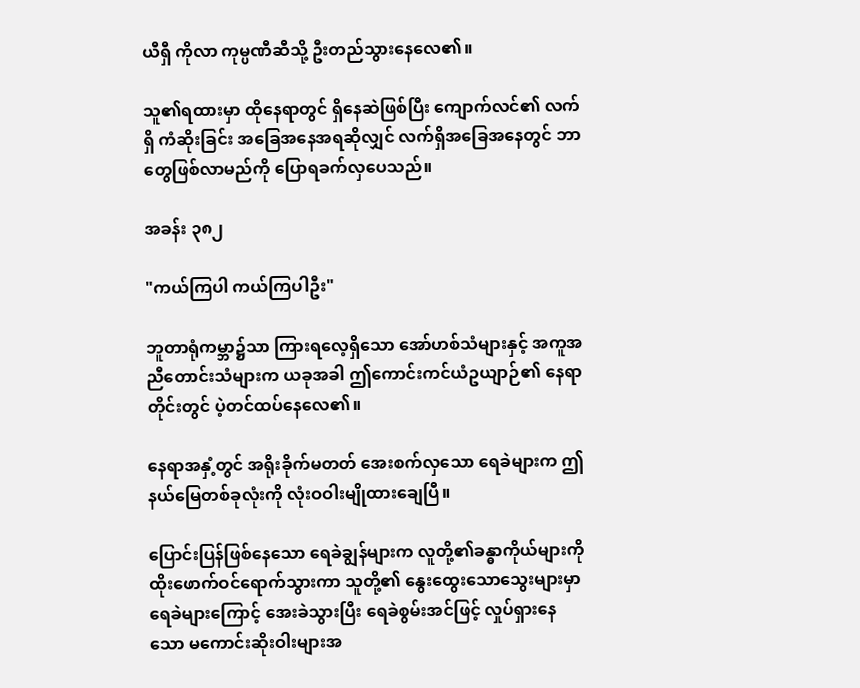ယီရှီ ကိုလာ ကုမ္ပဏီဆီသို့ ဦးတည်သွားနေလေ၏။

သူ၏ရထားမှာ ထိုနေရာတွင် ရှိနေဆဲဖြစ်ပြီး ကျောက်လင်၏ လက်ရှိ ကံဆိုးခြင်း အခြေအနေအရဆိုလျှင် လက်ရှိအခြေအနေတွင် ဘာတွေဖြစ်လာမည်ကို ပြောရခက်လှပေသည်။

အခန်း ၃၈၂

"ကယ်ကြပါ ကယ်ကြပါဦး"

ဘူတာရုံကမ္ဘာ၌သာ ကြားရလေ့ရှိသော အော်ဟစ်သံများနှင့် အကူအညီတောင်းသံများက ယခုအခါ ဤကောင်းကင်ယံဥယျာဉ်၏ နေရာတိုင်းတွင် ပဲ့တင်ထပ်နေလေ၏။

နေရာအနှံ့တွင် အရိုးခိုက်မတတ် အေးစက်လှသော ရေခဲများက ဤနယ်မြေတစ်ခုလုံးကို လုံးဝဝါးမျိုထားချေပြီ။

ပြောင်းပြန်ဖြစ်နေသော ရေခဲချွန်များက လူတို့၏ခန္ဓာကိုယ်များကို ထိုးဖောက်ဝင်ရောက်သွားကာ သူတို့၏ နွေးထွေးသောသွေးများမှာ ရေခဲများကြောင့် အေးခဲသွားပြီး ရေခဲစွမ်းအင်ဖြင့် လှုပ်ရှားနေသော မကောင်းဆိုးဝါးများအ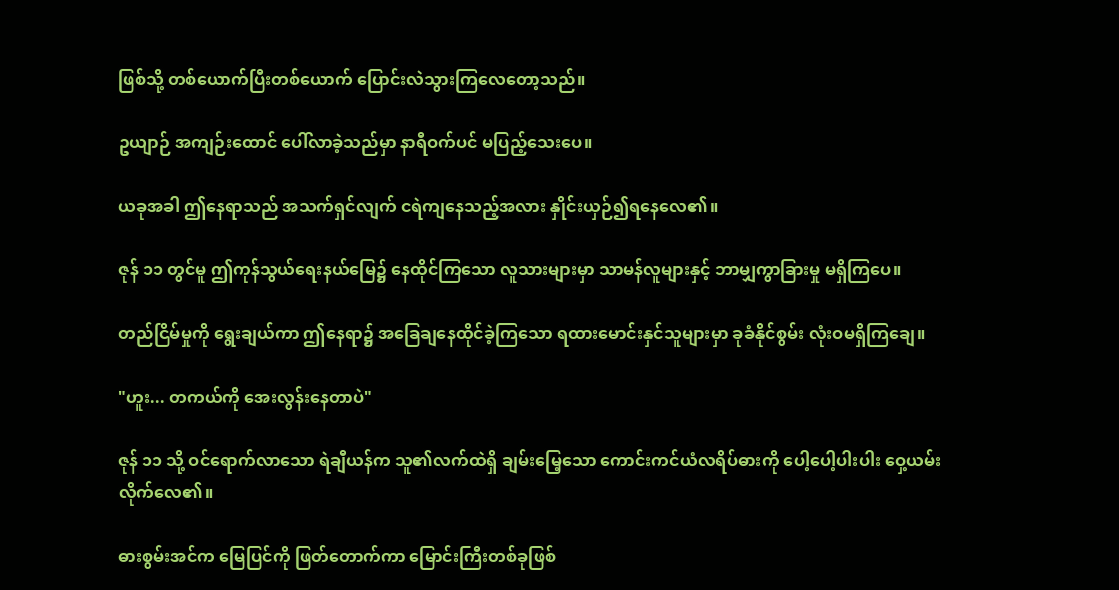ဖြစ်သို့ တစ်ယောက်ပြီးတစ်ယောက် ပြောင်းလဲသွားကြလေတော့သည်။

ဥယျာဉ် အကျဉ်းထောင် ပေါ်လာခဲ့သည်မှာ နာရီဝက်ပင် မပြည့်သေးပေ။

ယခုအခါ ဤနေရာသည် အသက်ရှင်လျက် ငရဲကျနေသည့်အလား နှိုင်းယှဉ်၍ရနေလေ၏။

ဇုန် ၁၁ တွင်မူ ဤကုန်သွယ်ရေးနယ်မြေ၌ နေထိုင်ကြသော လူသားများမှာ သာမန်လူများနှင့် ဘာမျှကွာခြားမှု မရှိကြပေ။

တည်ငြိမ်မှုကို ရွေးချယ်ကာ ဤနေရာ၌ အခြေချနေထိုင်ခဲ့ကြသော ရထားမောင်းနှင်သူများမှာ ခုခံနိုင်စွမ်း လုံးဝမရှိကြချေ။

"ဟူး... တကယ်ကို အေးလွန်းနေတာပဲ"

ဇုန် ၁၁ သို့ ဝင်ရောက်လာသော ရဲချီယန်က သူ၏လက်ထဲရှိ ချမ်းမြေ့သော ကောင်းကင်ယံလရိပ်ဓားကို ပေါ့ပေါ့ပါးပါး ဝှေ့ယမ်းလိုက်လေ၏။

ဓားစွမ်းအင်က မြေပြင်ကို ဖြတ်တောက်ကာ မြောင်းကြီးတစ်ခုဖြစ်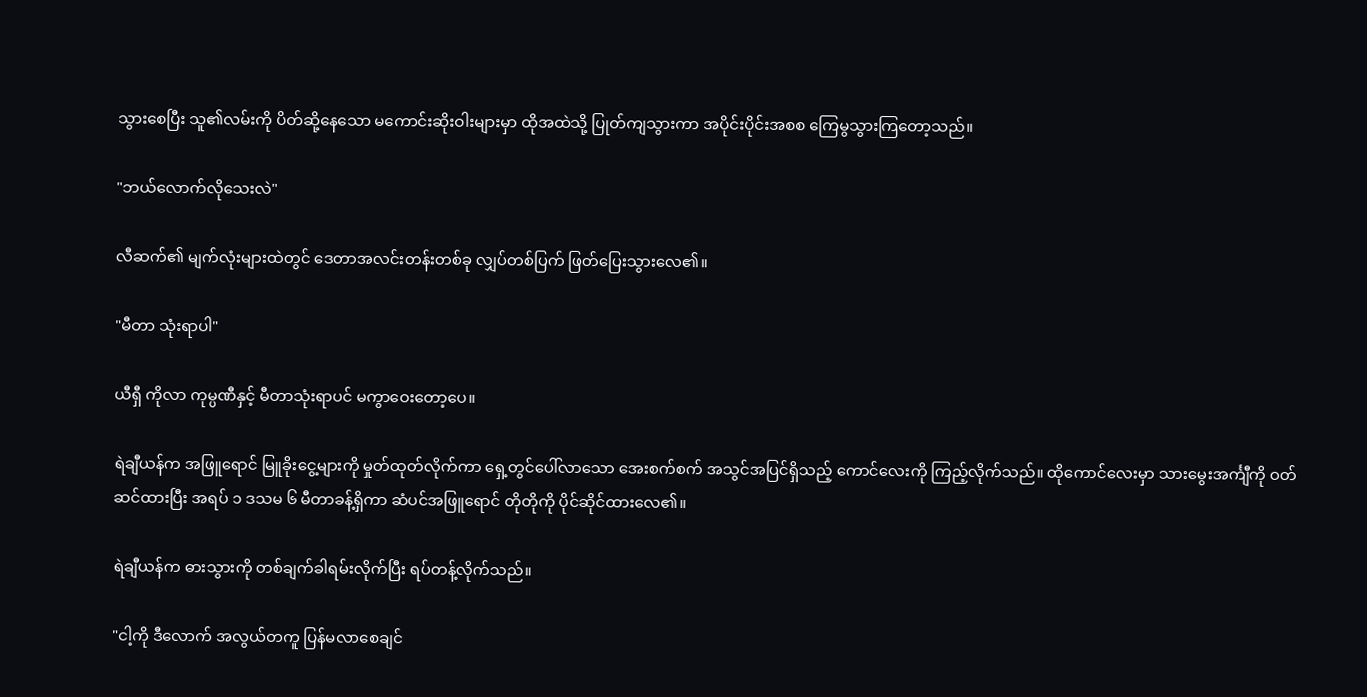သွားစေပြီး သူ၏လမ်းကို ပိတ်ဆို့နေသော မကောင်းဆိုးဝါးများမှာ ထိုအထဲသို့ ပြုတ်ကျသွားကာ အပိုင်းပိုင်းအစစ ကြေမွသွားကြတော့သည်။

"ဘယ်လောက်လိုသေးလဲ"

လီဆက်၏ မျက်လုံးများထဲတွင် ဒေတာအလင်းတန်းတစ်ခု လျှပ်တစ်ပြက် ဖြတ်ပြေးသွားလေ၏။

"မီတာ သုံးရာပါ"

ယီရှီ ကိုလာ ကုမ္ပဏီနှင့် မီတာသုံးရာပင် မကွာဝေးတော့ပေ။

ရဲချီယန်က အဖြူရောင် မြူခိုးငွေ့များကို မှုတ်ထုတ်လိုက်ကာ ရှေ့တွင်ပေါ်လာသော အေးစက်စက် အသွင်အပြင်ရှိသည့် ကောင်လေးကို ကြည့်လိုက်သည်။ ထိုကောင်လေးမှာ သားမွေးအင်္ကျီကို ဝတ်ဆင်ထားပြီး အရပ် ၁ ဒသမ ၆ မီတာခန့်ရှိကာ ဆံပင်အဖြူရောင် တိုတိုကို ပိုင်ဆိုင်ထားလေ၏။

ရဲချီယန်က ဓားသွားကို တစ်ချက်ခါရမ်းလိုက်ပြီး ရပ်တန့်လိုက်သည်။

"ငါ့ကို ဒီလောက် အလွယ်တကူ ပြန်မလာစေချင်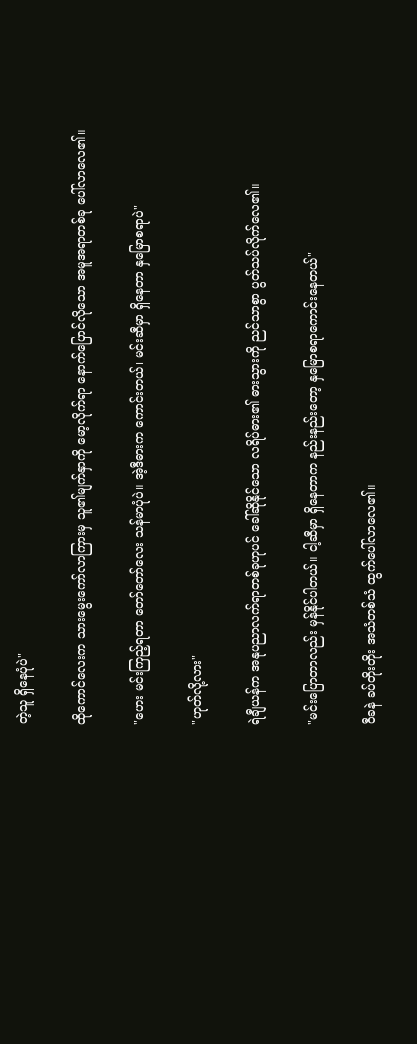တဲ့သူ ရှိနေပုံပဲ"

ထိုကောင်လေးက သားမွေးကော်လာကြားမှ သူ၏မျက်နှာကို မော့လိုက်ရာ နောက်ပြောင်လိုသော အမူအရာတစ်ခု ပေါ်လာလေ၏။

"ဟေး မင်းကြည့်ရတာ တော်တော်လေး သန်မာပုံပဲ။ အဲ့ဒီဓားက ကောင်းတယ်၊ မင်းဆီမှာ ရှိနေတာ နှမြောစရာပဲ"

"ဟုတ်လို့လား"

ရဲချီယန်က အနုပညာလက်ရာတစ်ခုဟုပင် ခေါ်ဆိုနိုင်သော လရိပ်ဓား၏ ဓားသွားကို ညင်သာစွာ ပွတ်သပ်လိုက်လေ၏။

"မင်းပြောတာလည်း မှန်နိုင်ပါတယ်။ ငါ့ဆီမှာ ရှိနေတာက နည်းနည်းတော့ နှမြောစရာကောင်းနေတယ်"

ဝီခနဲ ခပ်တိုးတိုး အသံတစ်သံ ထွက်ပေါ်လာလေ၏။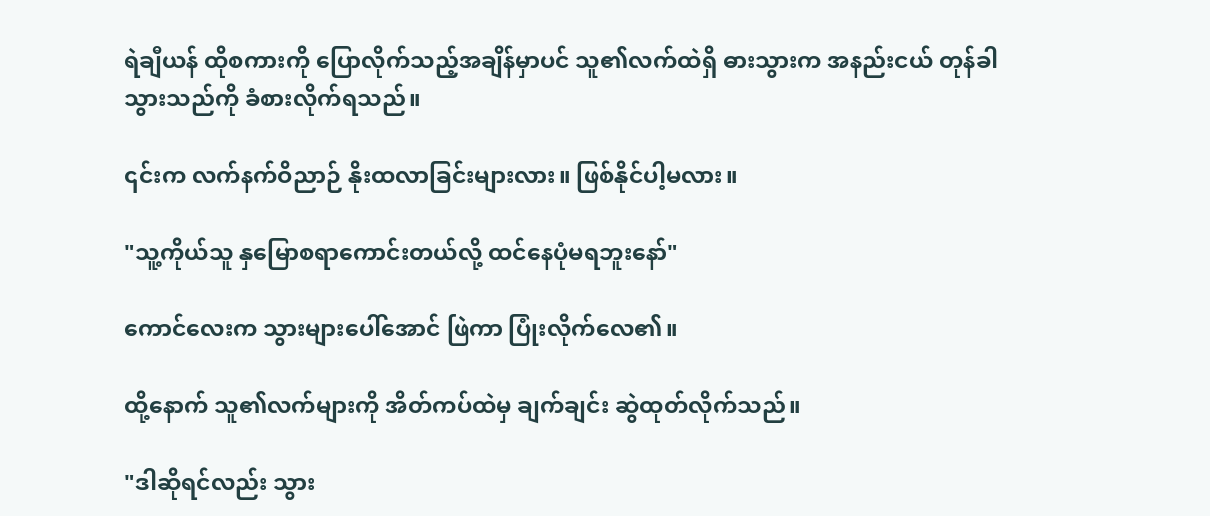ရဲချီယန် ထိုစကားကို ပြောလိုက်သည့်အချိန်မှာပင် သူ၏လက်ထဲရှိ ဓားသွားက အနည်းငယ် တုန်ခါသွားသည်ကို ခံစားလိုက်ရသည်။

၎င်းက လက်နက်ဝိညာဉ် နိုးထလာခြင်းများလား။ ဖြစ်နိုင်ပါ့မလား။

"သူ့ကိုယ်သူ နှမြောစရာကောင်းတယ်လို့ ထင်နေပုံမရဘူးနော်"

ကောင်လေးက သွားများပေါ်အောင် ဖြဲကာ ပြုံးလိုက်လေ၏။

ထို့နောက် သူ၏လက်များကို အိတ်ကပ်ထဲမှ ချက်ချင်း ဆွဲထုတ်လိုက်သည်။

"ဒါဆိုရင်လည်း သွား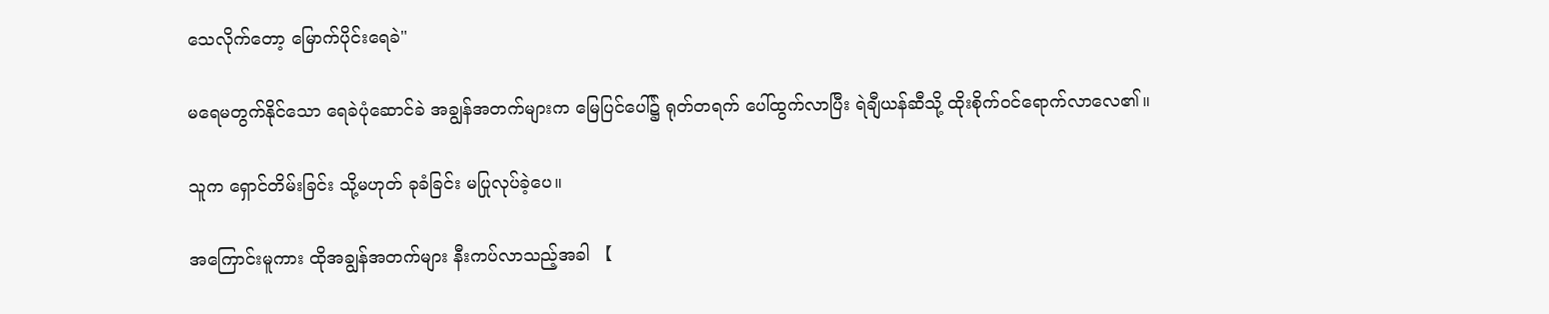သေလိုက်တော့ မြောက်ပိုင်းရေခဲ"

မရေမတွက်နိုင်သော ရေခဲပုံဆောင်ခဲ အချွန်အတက်များက မြေပြင်ပေါ်၌ ရုတ်တရက် ပေါ်ထွက်လာပြီး ရဲချီယန်ဆီသို့ ထိုးစိုက်ဝင်ရောက်လာလေ၏။

သူက ရှောင်တိမ်းခြင်း သို့မဟုတ် ခုခံခြင်း မပြုလုပ်ခဲ့ပေ။

အကြောင်းမူကား ထိုအချွန်အတက်များ နီးကပ်လာသည့်အခါ 【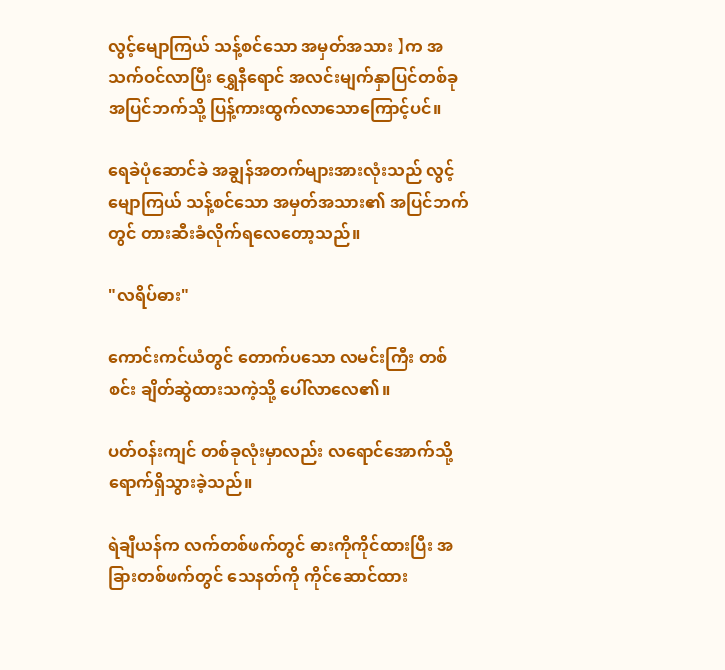လွင့်မျောကြယ် သန့်စင်သော အမှတ်အသား 】က အသက်ဝင်လာပြီး ရွှေနီရောင် အလင်းမျက်နှာပြင်တစ်ခု အပြင်ဘက်သို့ ပြန့်ကားထွက်လာသောကြောင့်ပင်။

ရေခဲပုံဆောင်ခဲ အချွန်အတက်များအားလုံးသည် လွင့်မျောကြယ် သန့်စင်သော အမှတ်အသား၏ အပြင်ဘက်တွင် တားဆီးခံလိုက်ရလေတော့သည်။

"လရိပ်ဓား"

ကောင်းကင်ယံတွင် တောက်ပသော လမင်းကြီး တစ်စင်း ချိတ်ဆွဲထားသကဲ့သို့ ပေါ်လာလေ၏။

ပတ်ဝန်းကျင် တစ်ခုလုံးမှာလည်း လရောင်အောက်သို့ ရောက်ရှိသွားခဲ့သည်။

ရဲချီယန်က လက်တစ်ဖက်တွင် ဓားကိုကိုင်ထားပြီး အခြားတစ်ဖက်တွင် သေနတ်ကို ကိုင်ဆောင်ထား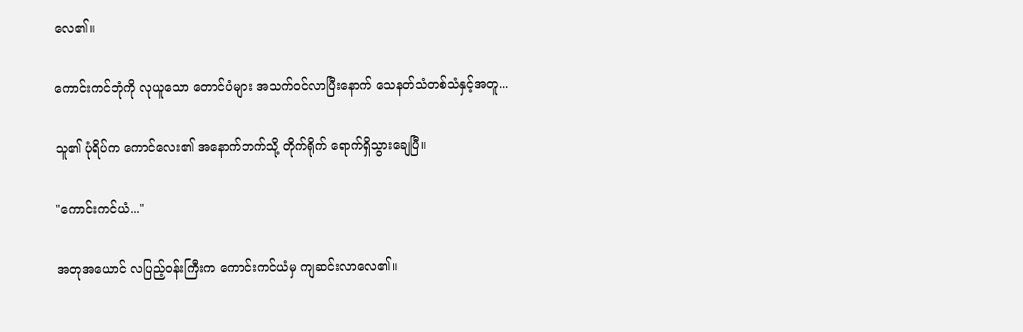လေ၏။

ကောင်းကင်ဘုံကို လုယူသော တောင်ပံများ အသက်ဝင်လာပြီးနောက် သေနတ်သံတစ်သံနှင့်အတူ...

သူ၏ ပုံရိပ်က ကောင်လေး၏ အနောက်ဘက်သို့ တိုက်ရိုက် ရောက်ရှိသွားချေပြီ။

"ကောင်းကင်ယံ..."

အတုအယောင် လပြည့်ဝန်းကြီးက ကောင်းကင်ယံမှ ကျဆင်းလာလေ၏။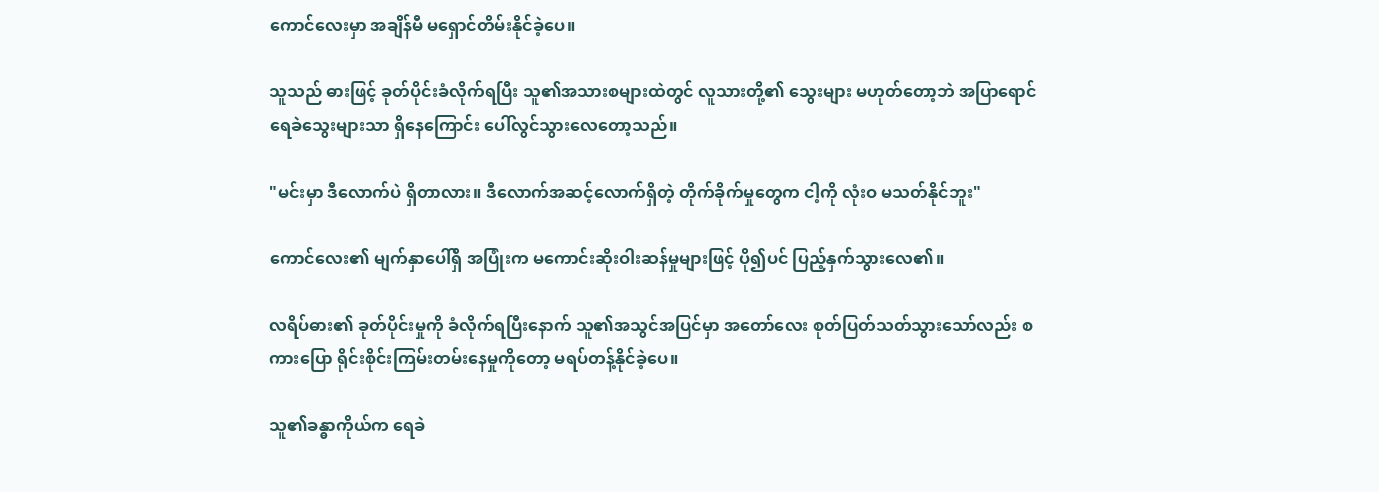ကောင်လေးမှာ အချိန်မီ မရှောင်တိမ်းနိုင်ခဲ့ပေ။

သူသည် ဓားဖြင့် ခုတ်ပိုင်းခံလိုက်ရပြီး သူ၏အသားစများထဲတွင် လူသားတို့၏ သွေးများ မဟုတ်တော့ဘဲ အပြာရောင် ရေခဲသွေးများသာ ရှိနေကြောင်း ပေါ်လွင်သွားလေတော့သည်။

"မင်းမှာ ဒီလောက်ပဲ ရှိတာလား။ ဒီလောက်အဆင့်လောက်ရှိတဲ့ တိုက်ခိုက်မှုတွေက ငါ့ကို လုံးဝ မသတ်နိုင်ဘူး"

ကောင်လေး၏ မျက်နှာပေါ်ရှိ အပြုံးက မကောင်းဆိုးဝါးဆန်မှုများဖြင့် ပို၍ပင် ပြည့်နှက်သွားလေ၏။

လရိပ်ဓား၏ ခုတ်ပိုင်းမှုကို ခံလိုက်ရပြီးနောက် သူ၏အသွင်အပြင်မှာ အတော်လေး စုတ်ပြတ်သတ်သွားသော်လည်း စကားပြော ရိုင်းစိုင်းကြမ်းတမ်းနေမှုကိုတော့ မရပ်တန့်နိုင်ခဲ့ပေ။

သူ၏ခန္ဓာကိုယ်က ရေခဲ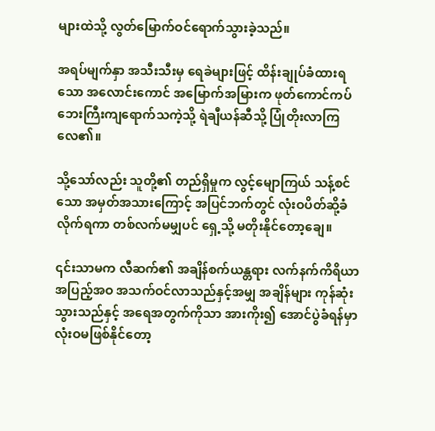များထဲသို့ လွတ်မြောက်ဝင်ရောက်သွားခဲ့သည်။

အရပ်မျက်နှာ အသီးသီးမှ ရေခဲများဖြင့် ထိန်းချုပ်ခံထားရသော အလောင်းကောင် အမြောက်အမြားက ဖုတ်ကောင်ကပ်ဘေးကြီးကျရောက်သကဲ့သို့ ရဲချီယန်ဆီသို့ ပြုံတိုးလာကြလေ၏။

သို့သော်လည်း သူတို့၏ တည်ရှိမှုက လွင့်မျောကြယ် သန့်စင်သော အမှတ်အသားကြောင့် အပြင်ဘက်တွင် လုံးဝပိတ်ဆို့ခံလိုက်ရကာ တစ်လက်မမျှပင် ရှေ့သို့ မတိုးနိုင်တော့ချေ။

၎င်းသာမက လီဆက်၏ အချိန်စက်ယန္တရား လက်နက်ကိရိယာ အပြည့်အဝ အသက်ဝင်လာသည်နှင့်အမျှ အချိန်များ ကုန်ဆုံးသွားသည်နှင့် အရေအတွက်ကိုသာ အားကိုး၍ အောင်ပွဲခံရန်မှာ လုံးဝမဖြစ်နိုင်တော့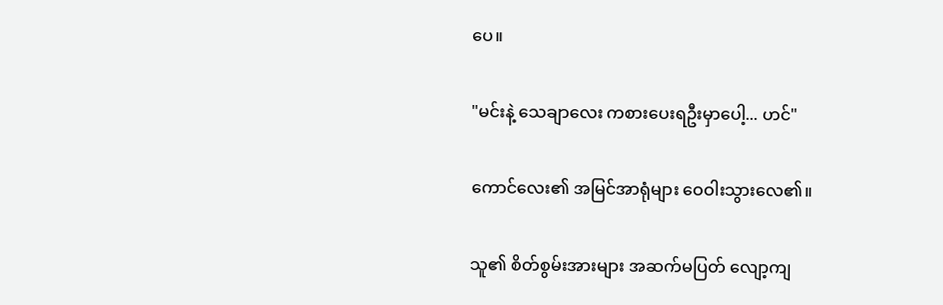ပေ။

"မင်းနဲ့ သေချာလေး ကစားပေးရဦးမှာပေါ့... ဟင်"

ကောင်လေး၏ အမြင်အာရုံများ ဝေဝါးသွားလေ၏။

သူ၏ စိတ်စွမ်းအားများ အဆက်မပြတ် လျော့ကျ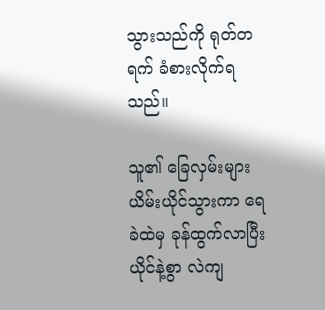သွားသည်ကို ရုတ်တရက် ခံစားလိုက်ရသည်။

သူ၏ ခြေလှမ်းများ ယိမ်းယိုင်သွားကာ ရေခဲထဲမှ ခုန်ထွက်လာပြီး ယိုင်နဲ့စွာ လဲကျ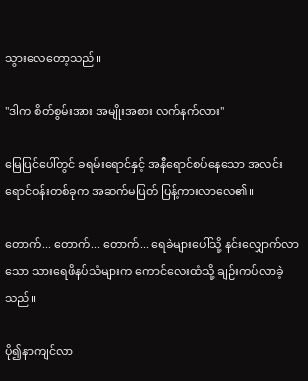သွားလေတော့သည်။

"ဒါက စိတ်စွမ်းအား အမျိုးအစား လက်နက်လား"

မြေပြင်ပေါ်တွင် ခရမ်းရောင်နှင့် အနီရောင်စပ်နေသော အလင်းရောင်ဝန်းတစ်ခုက အဆက်မပြတ် ပြန့်ကားလာလေ၏။

တောက်... တောက်... တောက်... ရေခဲများပေါ်သို့ နင်းလျှောက်လာသော သားရေဖိနပ်သံများက ကောင်လေးထံသို့ ချဉ်းကပ်လာခဲ့သည်။

ပို၍နာကျင်လာ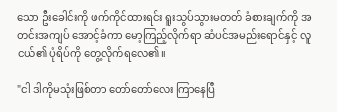သော ဦးခေါင်းကို ဖက်ကိုင်ထားရင်း ရူးသွပ်သွားမတတ် ခံစားချက်ကို အတင်းအကျပ် အောင့်ခံကာ မော့ကြည့်လိုက်ရာ ဆံပင်အမည်းရောင်နှင့် လူငယ်၏ ပုံရိပ်ကို တွေ့လိုက်ရလေ၏။

"ငါ ဒါကိုမသုံးဖြစ်တာ တော်တော်လေး ကြာနေပြီ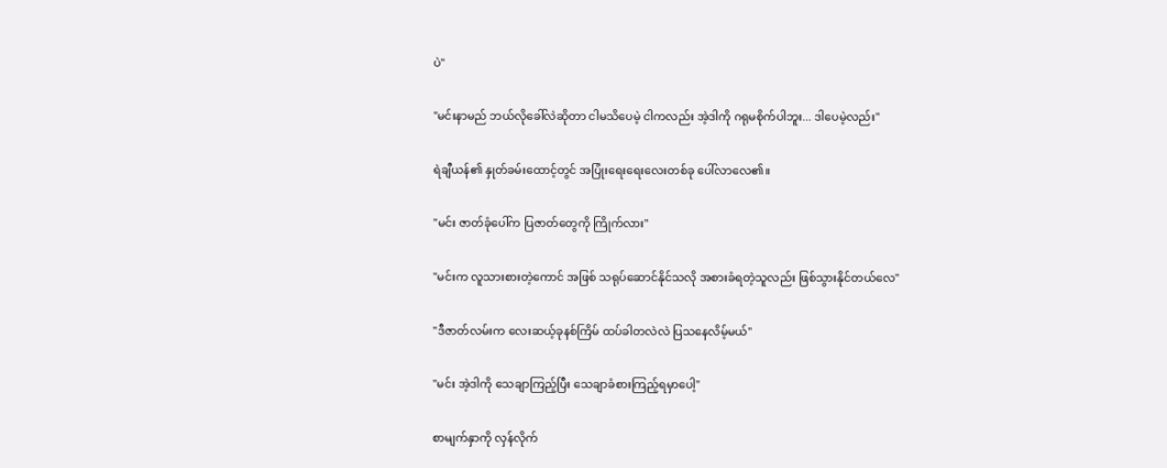ပဲ"

"မင်းနာမည် ဘယ်လိုခေါ်လဲဆိုတာ ငါမသိပေမဲ့ ငါကလည်း အဲ့ဒါကို ဂရုမစိုက်ပါဘူး... ဒါပေမဲ့လည်း"

ရဲချီယန်၏ နှုတ်ခမ်းထောင့်တွင် အပြုံးရေးရေးလေးတစ်ခု ပေါ်လာလေ၏။

"မင်း ဇာတ်ခုံပေါ်က ပြဇာတ်တွေကို ကြိုက်လား"

"မင်းက လူသားစားတဲ့ကောင် အဖြစ် သရုပ်ဆောင်နိုင်သလို အစားခံရတဲ့သူလည်း ဖြစ်သွားနိုင်တယ်လေ"

"ဒီဇာတ်လမ်းက လေးဆယ့်ခုနစ်ကြိမ် ထပ်ခါတလဲလဲ ပြသနေလိမ့်မယ်"

"မင်း အဲ့ဒါကို သေချာကြည့်ပြီး သေချာခံစားကြည့်ရမှာပေါ့"

စာမျက်နှာကို လှန်လိုက်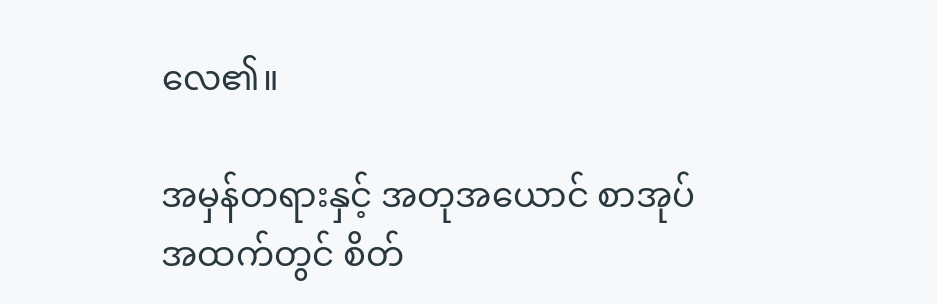လေ၏။

အမှန်တရားနှင့် အတုအယောင် စာအုပ်အထက်တွင် စိတ်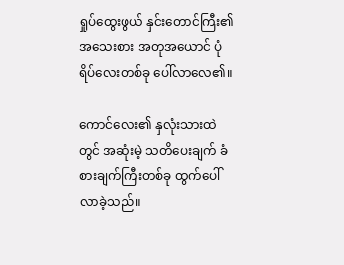ရှုပ်ထွေးဖွယ် နှင်းတောင်ကြီး၏ အသေးစား အတုအယောင် ပုံရိပ်လေးတစ်ခု ပေါ်လာလေ၏။

ကောင်လေး၏ နှလုံးသားထဲတွင် အဆုံးမဲ့ သတိပေးချက် ခံစားချက်ကြီးတစ်ခု ထွက်ပေါ်လာခဲ့သည်။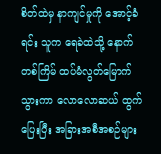စိတ်ထဲမှ နာကျင်မှုကို အောင့်ခံရင်း သူက ရေခဲထဲသို့ နောက်တစ်ကြိမ် ထပ်မံလွတ်မြောက်သွားကာ လောလောဆယ် ထွက်ပြေးပြီး အခြားအစီအစဉ်များ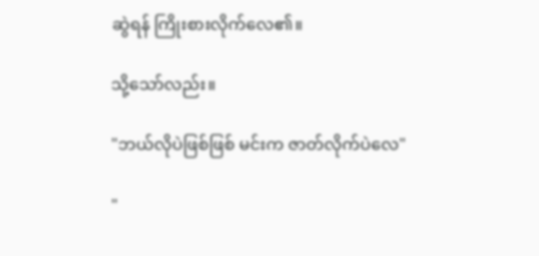ဆွဲရန် ကြိုးစားလိုက်လေ၏။

သို့သော်လည်း။

"ဘယ်လိုပဲဖြစ်ဖြစ် မင်းက ဇာတ်လိုက်ပဲလေ"

"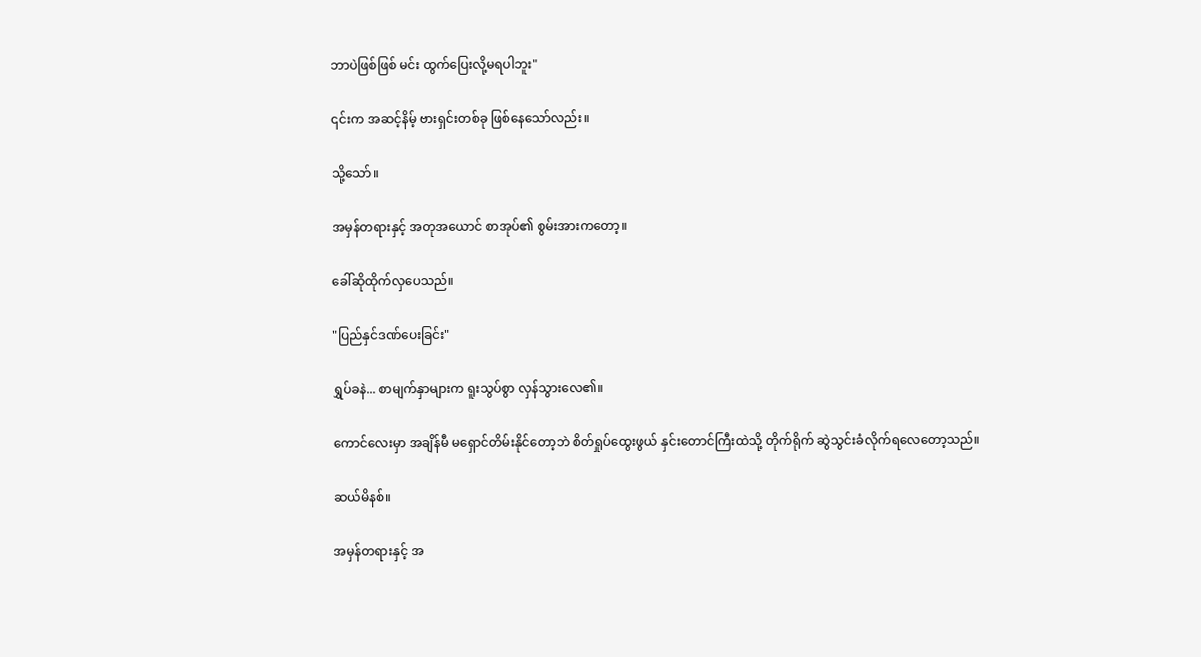ဘာပဲဖြစ်ဖြစ် မင်း ထွက်ပြေးလို့မရပါဘူး"

၎င်းက အဆင့်နိမ့် ဗားရှင်းတစ်ခု ဖြစ်နေသော်လည်း။

သို့သော်။

အမှန်တရားနှင့် အတုအယောင် စာအုပ်၏ စွမ်းအားကတော့။

ခေါ်ဆိုထိုက်လှပေသည်။

"ပြည်နှင်ဒဏ်ပေးခြင်း"

ရွှပ်ခနဲ... စာမျက်နှာများက ရူးသွပ်စွာ လှန်သွားလေ၏။

ကောင်လေးမှာ အချိန်မီ မရှောင်တိမ်းနိုင်တော့ဘဲ စိတ်ရှုပ်ထွေးဖွယ် နှင်းတောင်ကြီးထဲသို့ တိုက်ရိုက် ဆွဲသွင်းခံလိုက်ရလေတော့သည်။

ဆယ်မိနစ်။

အမှန်တရားနှင့် အ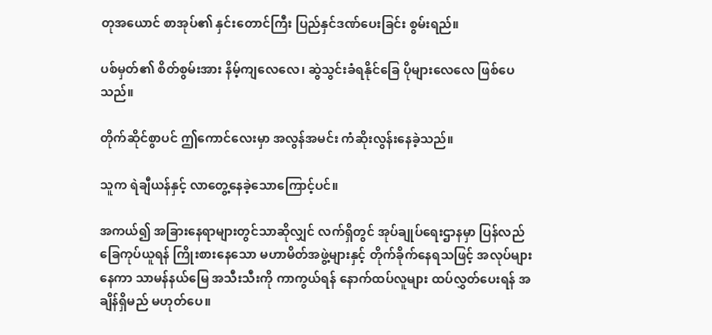တုအယောင် စာအုပ်၏ နှင်းတောင်ကြီး ပြည်နှင်ဒဏ်ပေးခြင်း စွမ်းရည်။

ပစ်မှတ်၏ စိတ်စွမ်းအား နိမ့်ကျလေလေ၊ ဆွဲသွင်းခံရနိုင်ခြေ ပိုများလေလေ ဖြစ်ပေသည်။

တိုက်ဆိုင်စွာပင် ဤကောင်လေးမှာ အလွန်အမင်း ကံဆိုးလွန်းနေခဲ့သည်။

သူက ရဲချီယန်နှင့် လာတွေ့နေခဲ့သောကြောင့်ပင်။

အကယ်၍ အခြားနေရာများတွင်သာဆိုလျှင် လက်ရှိတွင် အုပ်ချုပ်ရေးဌာနမှာ ပြန်လည်ခြေကုပ်ယူရန် ကြိုးစားနေသော မဟာမိတ်အဖွဲ့များနှင့် တိုက်ခိုက်နေရသဖြင့် အလုပ်များနေကာ သာမန်နယ်မြေ အသီးသီးကို ကာကွယ်ရန် နောက်ထပ်လူများ ထပ်လွှတ်ပေးရန် အချိန်ရှိမည် မဟုတ်ပေ။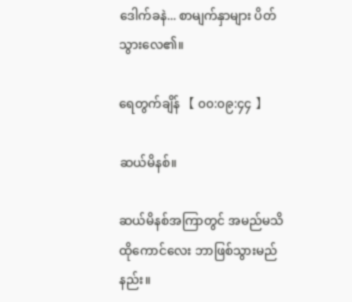ဒေါက်ခနဲ... စာမျက်နှာများ ပိတ်သွားလေ၏။

ရေတွက်ချိန် 【 ၀၀:၀၉:၄၄ 】

ဆယ်မိနစ်။

ဆယ်မိနစ်အကြာတွင် အမည်မသိ ထိုကောင်လေး ဘာဖြစ်သွားမည်နည်း။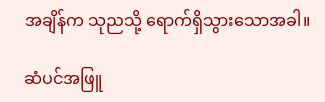အချိန်က သုညသို့ ရောက်ရှိသွားသောအခါ။

ဆံပင်အဖြူ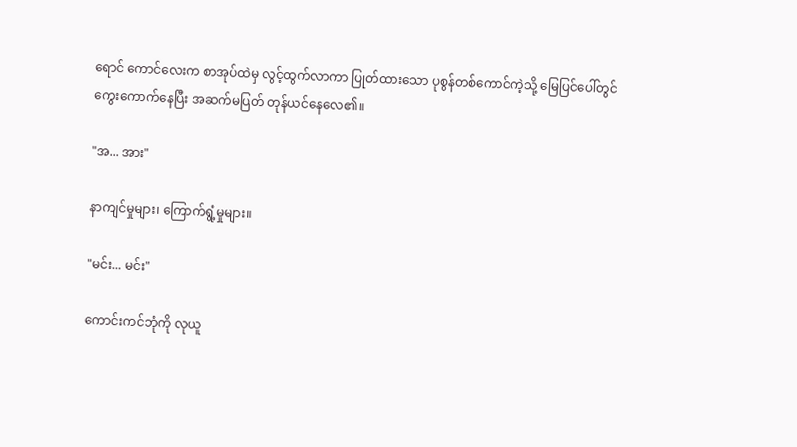ရောင် ကောင်လေးက စာအုပ်ထဲမှ လွင့်ထွက်လာကာ ပြုတ်ထားသော ပုစွန်တစ်ကောင်ကဲ့သို့ မြေပြင်ပေါ်တွင် ကွေးကောက်နေပြီး အဆက်မပြတ် တုန်ယင်နေလေ၏။

"အ... အား"

နာကျင်မှုများ၊ ကြောက်ရွံ့မှုများ။

"မင်း... မင်း"

ကောင်းကင်ဘုံကို လုယူ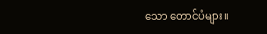သော တောင်ပံများ။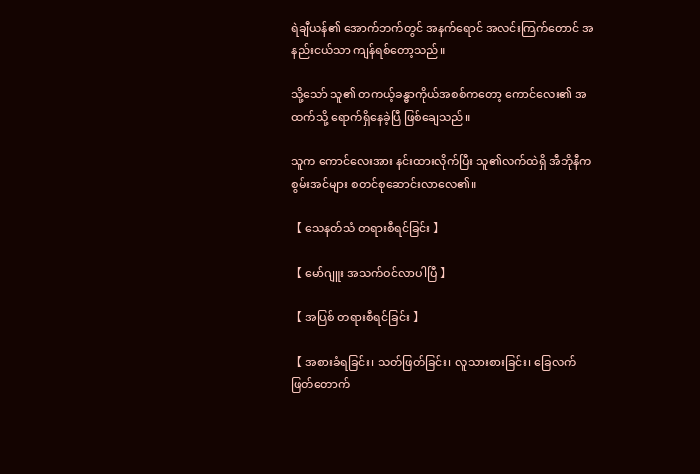ရဲချီယန်၏ အောက်ဘက်တွင် အနက်ရောင် အလင်းကြက်တောင် အနည်းငယ်သာ ကျန်ရစ်တော့သည်။

သို့သော် သူ၏ တကယ့်ခန္ဓာကိုယ်အစစ်ကတော့ ကောင်လေး၏ အထက်သို့ ရောက်ရှိနေခဲ့ပြီ ဖြစ်ချေသည်။

သူက ကောင်လေးအား နင်းထားလိုက်ပြီး သူ၏လက်ထဲရှိ အီဘိုနီက စွမ်းအင်များ စတင်စုဆောင်းလာလေ၏။

【 သေနတ်သံ တရားစီရင်ခြင်း 】

【 မော်ဂျူး အသက်ဝင်လာပါပြီ 】

【 အပြစ် တရားစီရင်ခြင်း 】

【 အစားခံရခြင်း၊ သတ်ဖြတ်ခြင်း၊ လူသားစားခြင်း၊ ခြေလက်ဖြတ်တောက်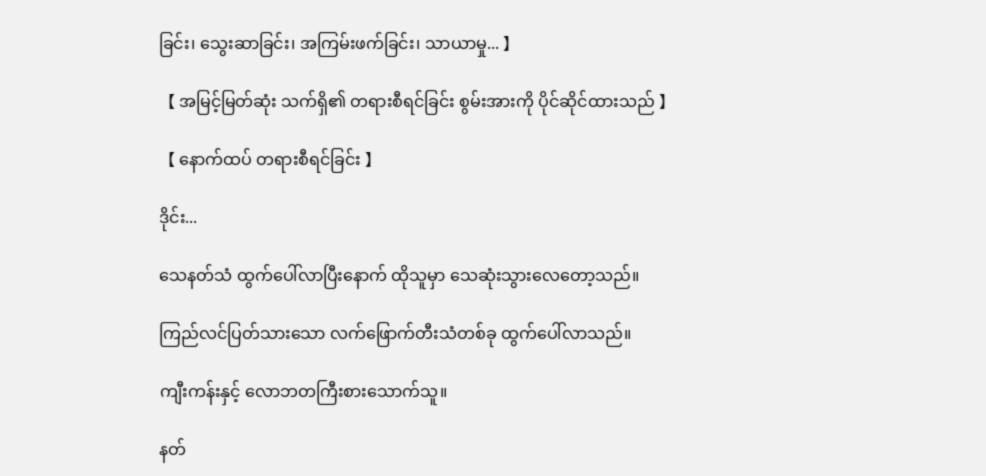ခြင်း၊ သွေးဆာခြင်း၊ အကြမ်းဖက်ခြင်း၊ သာယာမှု... 】

【 အမြင့်မြတ်ဆုံး သက်ရှိ၏ တရားစီရင်ခြင်း စွမ်းအားကို ပိုင်ဆိုင်ထားသည် 】

【 နောက်ထပ် တရားစီရင်ခြင်း 】

ဒိုင်း...

သေနတ်သံ ထွက်ပေါ်လာပြီးနောက် ထိုသူမှာ သေဆုံးသွားလေတော့သည်။

ကြည်လင်ပြတ်သားသော လက်ဖြောက်တီးသံတစ်ခု ထွက်ပေါ်လာသည်။

ကျီးကန်းနှင့် လောဘတကြီးစားသောက်သူ။

နတ်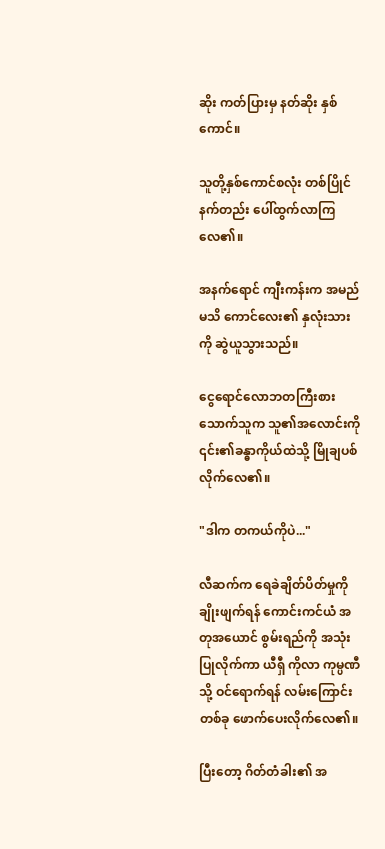ဆိုး ကတ်ပြားမှ နတ်ဆိုး နှစ်ကောင်။

သူတို့နှစ်ကောင်စလုံး တစ်ပြိုင်နက်တည်း ပေါ်ထွက်လာကြလေ၏။

အနက်ရောင် ကျီးကန်းက အမည်မသိ ကောင်လေး၏ နှလုံးသားကို ဆွဲယူသွားသည်။

ငွေရောင်လောဘတကြီးစားသောက်သူက သူ၏အလောင်းကို ၎င်း၏ခန္ဓာကိုယ်ထဲသို့ မြိုချပစ်လိုက်လေ၏။

"ဒါက တကယ်ကိုပဲ..."

လီဆက်က ရေခဲချိတ်ပိတ်မှုကို ချိုးဖျက်ရန် ကောင်းကင်ယံ အတုအယောင် စွမ်းရည်ကို အသုံးပြုလိုက်ကာ ယီရှီ ကိုလာ ကုမ္ပဏီသို့ ဝင်ရောက်ရန် လမ်းကြောင်းတစ်ခု ဖောက်ပေးလိုက်လေ၏။

ပြီးတော့ ဂိတ်တံခါး၏ အ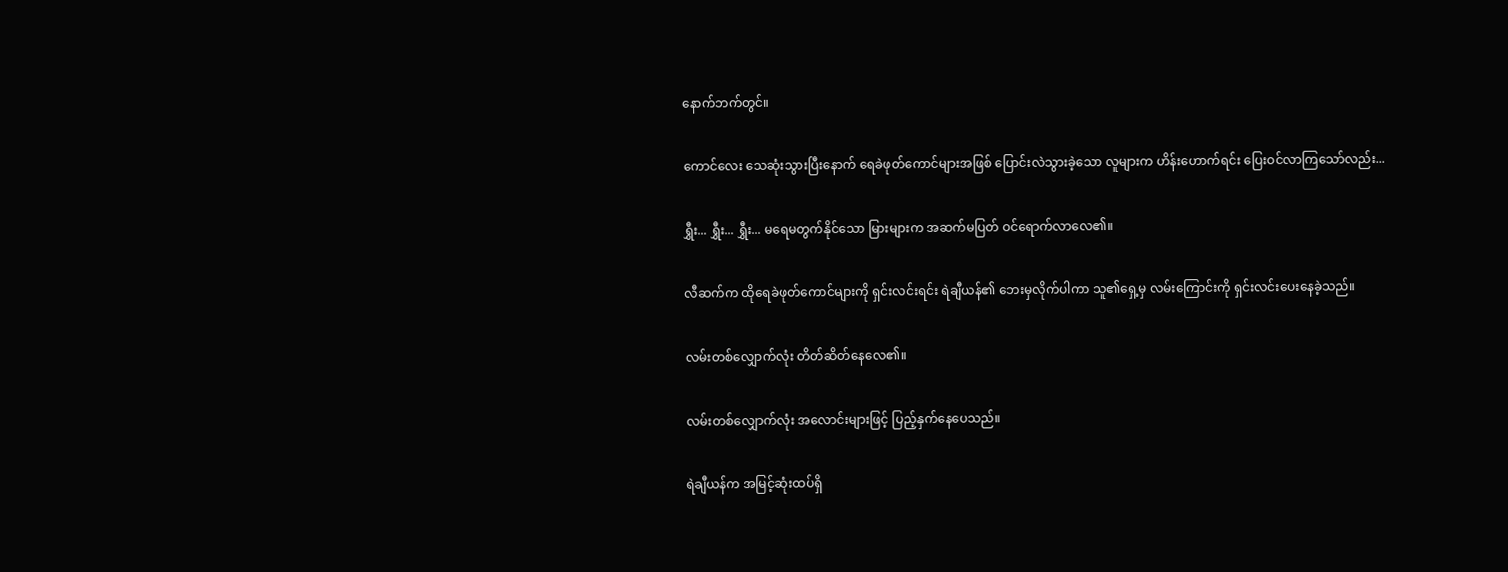နောက်ဘက်တွင်။

ကောင်လေး သေဆုံးသွားပြီးနောက် ရေခဲဖုတ်ကောင်များအဖြစ် ပြောင်းလဲသွားခဲ့သော လူများက ဟိန်းဟောက်ရင်း ပြေးဝင်လာကြသော်လည်း...

ရွှီး... ရွှီး... ရွှီး... မရေမတွက်နိုင်သော မြားများက အဆက်မပြတ် ဝင်ရောက်လာလေ၏။

လီဆက်က ထိုရေခဲဖုတ်ကောင်များကို ရှင်းလင်းရင်း ရဲချီယန်၏ ဘေးမှလိုက်ပါကာ သူ၏ရှေ့မှ လမ်းကြောင်းကို ရှင်းလင်းပေးနေခဲ့သည်။

လမ်းတစ်လျှောက်လုံး တိတ်ဆိတ်နေလေ၏။

လမ်းတစ်လျှောက်လုံး အလောင်းများဖြင့် ပြည့်နှက်နေပေသည်။

ရဲချီယန်က အမြင့်ဆုံးထပ်ရှိ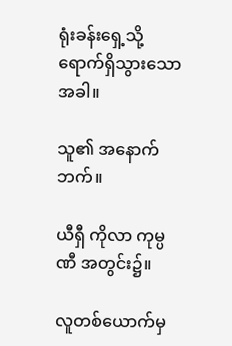ရုံးခန်းရှေ့သို့ ရောက်ရှိသွားသောအခါ။

သူ၏ အနောက်ဘက်။

ယီရှီ ကိုလာ ကုမ္ပဏီ အတွင်း၌။

လူတစ်ယောက်မှ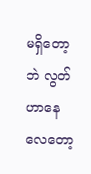မရှိတော့ဘဲ လွတ်ဟာနေလေတော့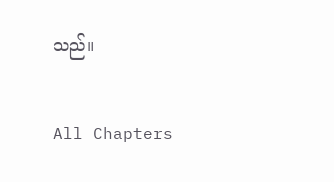သည်။

All Chapters